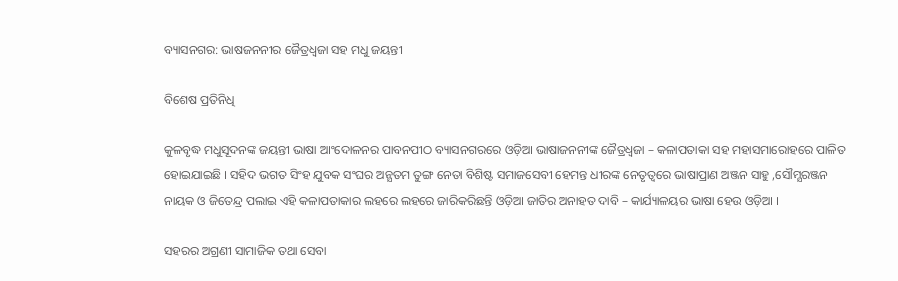ବ୍ୟାସନଗର: ଭାଷଜନନୀର ଜୈତ୍ରଧ୍ଵଜା ସହ ମଧୁ ଜୟନ୍ତୀ

ବିଶେଷ ପ୍ରତିନିଧି

କୁଳବୃଦ୍ଧ ମଧୁସୂଦନଙ୍କ ଜୟନ୍ତୀ ଭାଷା ଆଂଦୋଳନର ପାବନପୀଠ ବ୍ୟାସନଗରରେ ଓଡ଼ିଆ ଭାଷାଜନନୀଙ୍କ ଜୈତ୍ରଧ୍ଵଜା – କଳାପତାକା ସହ ମହାସମାରୋହରେ ପାଳିତ ହୋଇଯାଇଛି । ସହିଦ ଭଗତ ସିଂହ ଯୁବକ ସଂଘର ଅନ୍ଯତମ ତୁଙ୍ଗ ନେତା ବିଶିଷ୍ଟ ସମାଜସେବୀ ହେମନ୍ତ ଧୀରଙ୍କ ନେତୃତ୍ବରେ ଭାଷାପ୍ରାଣ ଅଞ୍ଜନ ସାହୁ ,ସୌମ୍ଯରଞ୍ଜନ ନାୟକ ଓ ଜିତେନ୍ଦ୍ର ପଲାଇ ଏହି କଳାପତାକାର ଲହରେ ଲହରେ ଜାରିକରିଛନ୍ତି ଓଡ଼ିଆ ଜାତିର ଅନାହତ ଦାବି – କାର୍ଯ୍ୟାଳୟର ଭାଷା ହେଉ ଓଡ଼ିଆ ।

ସହରର ଅଗ୍ରଣୀ ସାମାଜିକ ତଥା ସେବା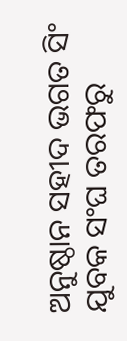ଅନୁଷ୍ଠାନ ସହୀଦ ଭଗତ ସିଂ ଯୁବକ ସଂଘ ତରଫରୁ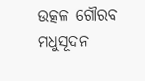ଉତ୍କଳ ଗୌରବ ମଧୁସୂଦନ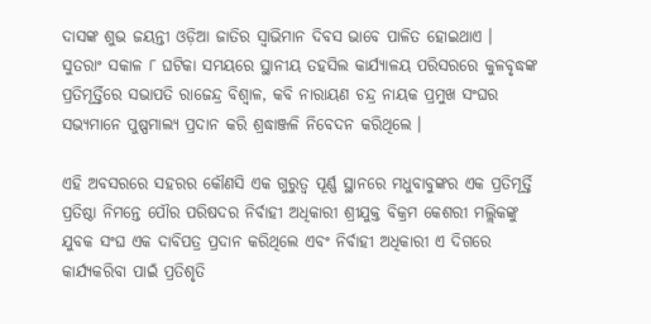ଦାସଙ୍କ ଶୁଭ ଜୟନ୍ତୀ ଓଡ଼ିଆ ଜାତିର ସ୍ୱାଭିମାନ ଦିବସ ଭାବେ ପାଳିତ ହୋଇଥାଏ ।  ସୁତରାଂ ସକାଳ ୮ ଘଟିକା ସମୟରେ ସ୍ଥାନୀୟ ତହସିଲ କାର୍ଯ୍ୟାଳୟ ପରିସରରେ କୁଳବୃଦ୍ଧଙ୍କ ପ୍ରତିମୂର୍ତ୍ତିରେ ସଭାପତି ରାଜେନ୍ଦ୍ର ବିଶ୍ଵାଳ, କବି ନାରାୟଣ ଚନ୍ଦ୍ର ନାୟକ ପ୍ରମୁଖ ସଂଘର ସଭ୍ୟମାନେ ପୁଷ୍ପମାଲ୍ୟ ପ୍ରଦାନ କରି ଶ୍ରଦ୍ଧାଞ୍ଜଳି ନିବେଦନ କରିଥିଲେ ।

ଏହି ଅବସରରେ ସହରର କୌଣସି ଏକ ଗୁରୁତ୍ୱ ପୂର୍ଣ୍ଣ ସ୍ଥାନରେ ମଧୁବାବୁଙ୍କର ଏକ ପ୍ରତିମୂର୍ତ୍ତି ପ୍ରତିଷ୍ଠା ନିମନ୍ତେ ପୌର ପରିଷଦର ନିର୍ବାହୀ ଅଧିକାରୀ ଶ୍ରୀଯୁକ୍ତ ବିକ୍ରମ କେଶରୀ ମଲ୍ଲିକଙ୍କୁ ଯୁବକ ସଂଘ ଏକ ଦାବିପତ୍ର ପ୍ରଦାନ କରିଥିଲେ ଏବଂ ନିର୍ବାହୀ ଅଧିକାରୀ ଏ ଦିଗରେ କାର୍ଯ୍ୟକରିବା ପାଇଁ ପ୍ରତିଶୃତି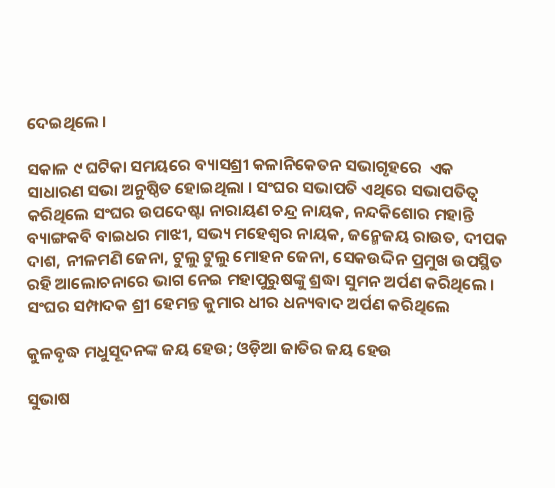ଦେଇଥିଲେ ।

ସକାଳ ୯ ଘଟିକା ସମୟରେ ବ୍ୟାସଶ୍ରୀ କଳାନିକେତନ ସଭାଗୃହରେ  ଏକ ସାଧାରଣ ସଭା ଅନୁଷ୍ଠିତ ହୋଇଥିଲା । ସଂଘର ସଭାପତି ଏଥିରେ ସଭାପତିତ୍ୱ କରିଥିଲେ ସଂଘର ଉପଦେଷ୍ଟା ନାରାୟଣ ଚନ୍ଦ୍ର ନାୟକ, ନନ୍ଦକିଶୋର ମହାନ୍ତି ବ୍ୟାଙ୍ଗକବି ବାଇଧର ମାଝୀ, ସଭ୍ୟ ମହେଶ୍ୱର ନାୟକ, ଜନ୍ମେଜୟ ରାଉତ, ଦୀପକ ଦାଶ, ନୀଳମଣି ଜେନା, ଟୁଲୁ ଟୁଲୁ ମୋହନ ଜେନା, ସେକଉଦ୍ଦିନ ପ୍ରମୁଖ ଉପସ୍ଥିତ ରହି ଆଲୋଚନାରେ ଭାଗ ନେଇ ମହାପୁରୁଷଙ୍କୁ ଶ୍ରଦ୍ଧା ସୁମନ ଅର୍ପଣ କରିଥିଲେ ।  ସଂଘର ସମ୍ପାଦକ ଶ୍ରୀ ହେମନ୍ତ କୁମାର ଧୀର ଧନ୍ୟବାଦ ଅର୍ପଣ କରିଥିଲେ

କୁଳବୃଦ୍ଧ ମଧୁସୂଦନଙ୍କ ଜୟ ହେଉ; ଓଡ଼ିଆ ଜାତିର ଜୟ ହେଉ

ସୁଭାଷ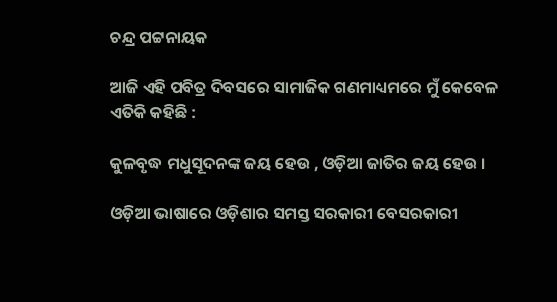ଚନ୍ଦ୍ର ପଟ୍ଟନାୟକ

ଆଜି ଏହି ପବିତ୍ର ଦିବସରେ ସାମାଜିକ ଗଣମାଧ୍ୟମରେ ମୁଁ କେବେଳ ଏତିକି କହିଛି :

କୁଳବୃଦ୍ଧ ମଧୁସୂଦନଙ୍କ ଜୟ ହେଉ , ଓଡ଼ିଆ ଜାତିର ଜୟ ହେଉ ।

ଓଡ଼ିଆ ଭାଷାରେ ଓଡ଼ିଶାର ସମସ୍ତ ସରକାରୀ ବେସରକାରୀ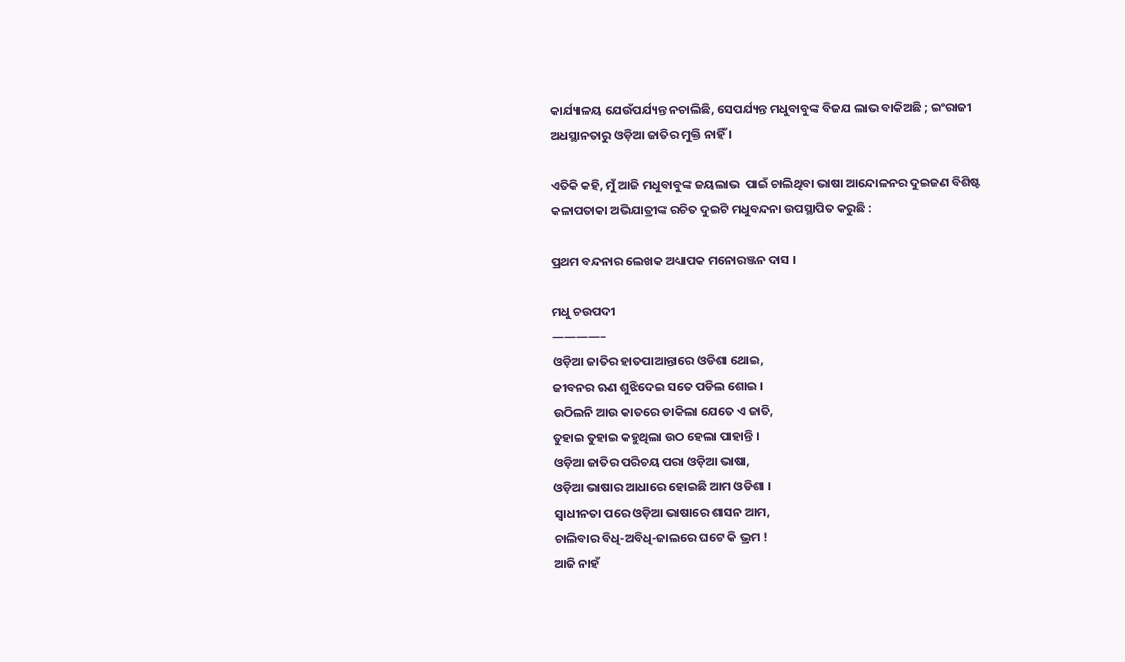କାର୍ଯ୍ୟାଳୟ ଯେଉଁପର୍ଯ୍ୟନ୍ତ ନଚାଲିଛି, ସେପର୍ଯ୍ୟନ୍ତ ମଧୁବାବୁଙ୍କ ବିଜଯ ଲାଭ ବାକିଅଛି ; ଇଂରାଜୀ ଅଧସ୍ଥାନତାରୁ ଓଡ଼ିଆ ଜାତିର ମୁକ୍ତି ନାହିଁ ।

ଏତିକି କହି, ମୁଁ ଆଜି ମଧୁବାବୁଙ୍କ ଜୟଲାଭ  ପାଇଁ ଚାଲିଥିବା ଭାଷା ଆନ୍ଦୋଳନର ଦୁଇଜଣ ବିଶିଷ୍ଟ କଳାପତାକା ଅଭିଯାତ୍ରୀଙ୍କ ରଚିତ ଦୁଇଟି ମଧୁବନ୍ଦନା ଉପସ୍ଥାପିତ କରୁଛି :

ପ୍ରଥମ ବନ୍ଦନାର ଲେଖକ ଅଧ୍ୟାପକ ମନୋରଞ୍ଜନ ଦାସ ।

ମଧୁ ଚଉପଦୀ
————–
ଓଡ଼ିଆ ଜାତିର ହାତପାଆନ୍ତାରେ ଓଡିଶା ଥୋଇ,
ଜୀବନର ଋଣ ଶୁଝିଦେଇ ସତେ ପଡିଲ ଶୋଇ ।
ଉଠିଲନି ଆଉ କାତରେ ଡାକିଲା ଯେତେ ଏ ଜାତି,
ତୁହାଇ ତୁହାଇ କହୁଥିଲା ଉଠ ହେଲା ପାହାନ୍ତି ।
ଓଡ଼ିଆ ଜାତିର ପରିଚୟ ପରା ଓଡ଼ିଆ ଭାଷା,
ଓଡ଼ିଆ ଭାଷାର ଆଧାରେ ହୋଇଛି ଆମ ଓଡିଶା ।
ସ୍ଵାଧୀନତା ପରେ ଓଡ଼ିଆ ଭାଷାରେ ଶାସନ ଆମ,
ଚାଲିବାର ବିଧି-ଅବିଧି-ଜାଲରେ ଘଟେ କି ଭ୍ରମ !
ଆଜି ନାହଁ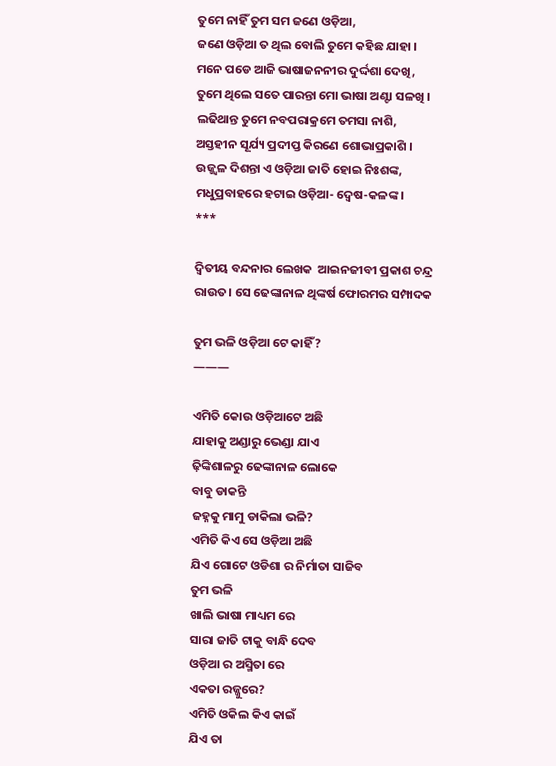ତୁମେ ନାହିଁ ତୁମ ସମ ଜଣେ ଓଡ଼ିଆ,
ଜଣେ ଓଡ଼ିଆ ତ ଥିଲ ବୋଲି ତୁମେ କହିଛ ଯାହା ।
ମନେ ପଡେ ଆଜି ଭାଷାଜନନୀର ଦୁର୍ଦ୍ଦଶା ଦେଖି,
ତୁମେ ଥିଲେ ସତେ ପାରନ୍ତା ମୋ ଭାଷା ଅଣ୍ଟା ସଳଖି ।
ଲଢିଥାନ୍ତ ତୁମେ ନବପରାକ୍ରମେ ତମସା ନାଶି,
ଅସ୍ତହୀନ ସୂର୍ଯ୍ୟ ପ୍ରଦୀପ୍ତ କିରଣେ ଶୋଭାପ୍ରକାଶି ।
ଉଜ୍ଜ୍ୱଳ ଦିଶନ୍ତା ଏ ଓଡ଼ିଆ ଜାତି ହୋଇ ନିଃଶଙ୍କ,
ମଧୁପ୍ରବାହରେ ହଟାଇ ଓଡ଼ିଆ- ଦ୍ଵେଷ-କଳଙ୍କ ।
***

ଦ୍ଵିତୀୟ ବନ୍ଦନାର ଲେଖକ  ଆଇନଜୀବୀ ପ୍ରକାଶ ଚନ୍ଦ୍ର ରାଉତ। ସେ ଢେଙ୍କାନାଳ ଥିଙ୍କର୍ଷ ଫୋରମର ସମ୍ପାଦକ

ତୁମ ଭଳି ଓଡ଼ିଆ ଟେ କାହିଁ ?
———

ଏମିତି କୋଉ ଓଡ଼ିଆଟେ ଅଛି
ଯାହାକୁ ଅଣ୍ଡାରୁ ଭେଣ୍ଡା ଯାଏ
ଢ଼ିଙ୍କିଶାଳରୁ ଢେଙ୍କାନାଳ ଲୋକେ
ବାବୁ ଡାକନ୍ତି
ଜହ୍ନକୁ ମାମୁ ଡାକିଲା ଭଳି?
ଏମିତି କିଏ ସେ ଓଡ଼ିଆ ଅଛି
ଯିଏ ଗୋଟେ ଓଡିଶା ର ନିର୍ମାତା ସାଜିବ
ତୁମ ଭଳି
ଖାଲି ଭାଷା ମାଧ୍ୟମ ରେ
ସାରା ଜାତି ଟାକୁ ବାନ୍ଧି ଦେବ
ଓଡ଼ିଆ ର ଅସ୍ମିତା ରେ
ଏକତା ରଜ୍ଜୁରେ?
ଏମିତି ଓକିଲ କିଏ କାଇଁ
ଯିଏ ତା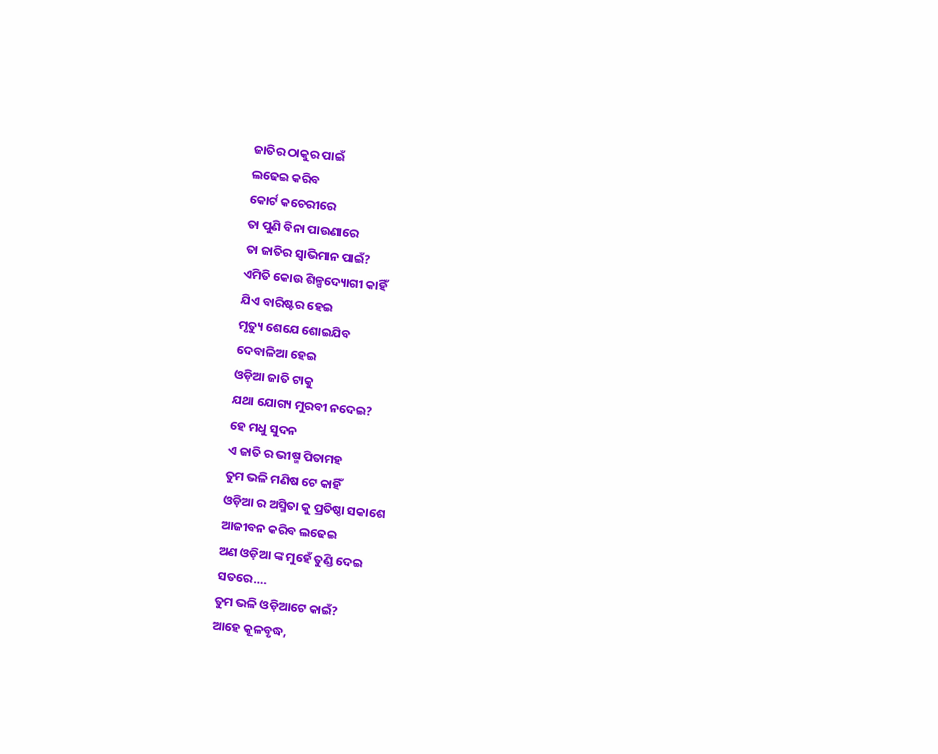ଜାତିର ଠାକୁର ପାଇଁ
ଲଢେଇ କରିବ
କୋର୍ଟ କଚେରୀରେ
ତା ପୁଣି ବିନା ପାଉଣାରେ
ତା ଜାତିର ସ୍ୱାଭିମାନ ପାଇଁ?
ଏମିତି କୋଉ ଶିଳ୍ପଦ୍ୟୋଗୀ କାହିଁ
ଯିଏ ବାରିଷ୍ଟର ହେଇ
ମୃତ୍ୟୁ ଶେଯେ ଶୋଇଯିବ
ଦେବାଳିଆ ହେଇ
ଓଡ଼ିଆ ଜାତି ଟାକୁ
ଯଥା ଯୋଗ୍ୟ ମୁରବୀ ନଦେଇ?
ହେ ମଧୁ ସୁଦନ
ଏ ଜାତି ର ଭୀଷ୍ମ ପିତାମହ
ତୁମ ଭଳି ମଣିଷ ଟେ କାହିଁ
ଓଡ଼ିଆ ର ଅସ୍ମିତା କୁ ପ୍ରତିଷ୍ଠା ସକାଶେ
ଆଜୀବନ କରିବ ଲଢେଇ
ଅଣ ଓଡ଼ିଆ ଙ୍କ ମୁହେଁ ତୁଣ୍ଡି ଦେଇ
ସତରେ….
ତୁମ ଭଳି ଓଡ଼ିଆଟେ କାଇଁ?
ଆହେ କୂଳବୃଦ୍ଧ,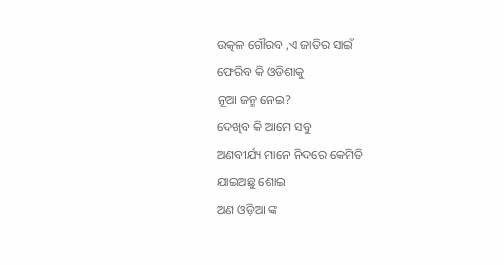ଉତ୍କଳ ଗୌରବ ,ଏ ଜାତିର ସାଇଁ
ଫେରିବ କି ଓଡିଶାକୁ
ନୂଆ ଜନ୍ମ ନେଇ?
ଦେଖିବ କି ଆମେ ସବୁ
ଅଣବୀର୍ଯ୍ୟ ମାନେ ନିଦରେ କେମିତି
ଯାଇଅଛୁ ଶୋଇ
ଅଣ ଓଡ଼ିଆ ଙ୍କ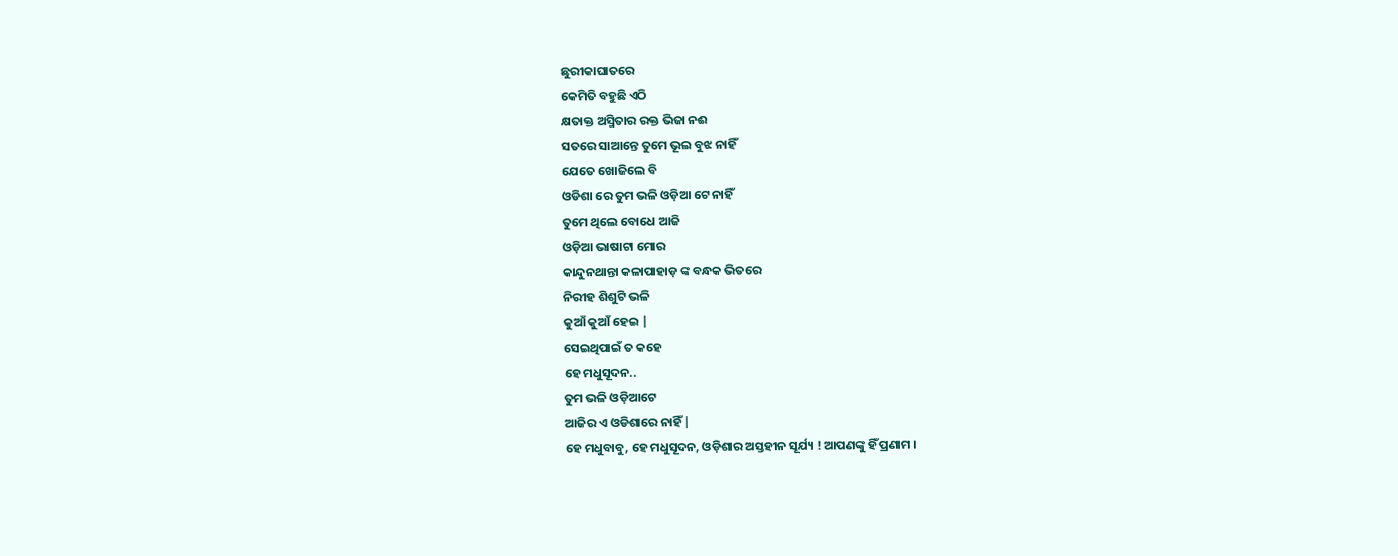ଛୁରୀକାଘାତରେ
କେମିତି ବହୁଛି ଏଠି
କ୍ଷତାକ୍ତ ଅସ୍ମିତାର ରକ୍ତ ଭିଜା ନଈ
ସତରେ ସାଆନ୍ତେ ତୁମେ ଭୂଲ ବୁଝ ନାହିଁ
ଯେତେ ଖୋଜିଲେ ବି
ଓଡିଶା ରେ ତୁମ ଭଳି ଓଡ଼ିଆ ଟେ ନାହିଁ
ତୁମେ ଥିଲେ ବୋଧେ ଆଜି
ଓଡ଼ିଆ ଭାଷାଟା ମୋର
କାନ୍ଦୁନଥାନ୍ତା କଳାପାହାଡ଼ ଙ୍କ ବନ୍ଧକ ଭିତରେ
ନିରୀହ ଶିଶୁଟି ଭଳି
କୁଆଁ କୁଆଁ ହେଇ |
ସେଇଥିପାଇଁ ତ କହେ
ହେ ମଧୁସୂଦନ..
ତୁମ ଭଳି ଓଡ଼ିଆଟେ
ଆଜିର ଏ ଓଡିଶାରେ ନାହିଁ |
ହେ ମଧୁବାବୁ, ହେ ମଧୁସୂଦନ, ଓଡ଼ିଶାର ଅସ୍ତହୀନ ସୂର୍ଯ୍ୟ ! ଆପଣଙ୍କୁ ହିଁ ପ୍ରଣାମ ।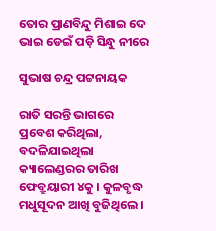ତୋର ପ୍ରାଣବିନ୍ଦୁ ମିଶାଇ ଦେ ଭାଇ ଡେଇଁ ପଡ଼ି ସିନ୍ଧୁ ନୀରେ

ସୁଭାଷ ଚନ୍ଦ୍ର ପଟ୍ଟନାୟକ

ରାତି ସରନ୍ତି ଭାଗରେ ପ୍ରବେଶ କରିଥିଲା, ବଦଳିଯାଇଥିଲା କ୍ୟାଲେଣ୍ଡରର ତାରିଖ ଫେବ୍ରୁୟାରୀ ୪କୁ । କୁଳବୃଦ୍ଧ ମଧୁସୂଦନ ଆଖି ବୁଜିଥିଲେ ।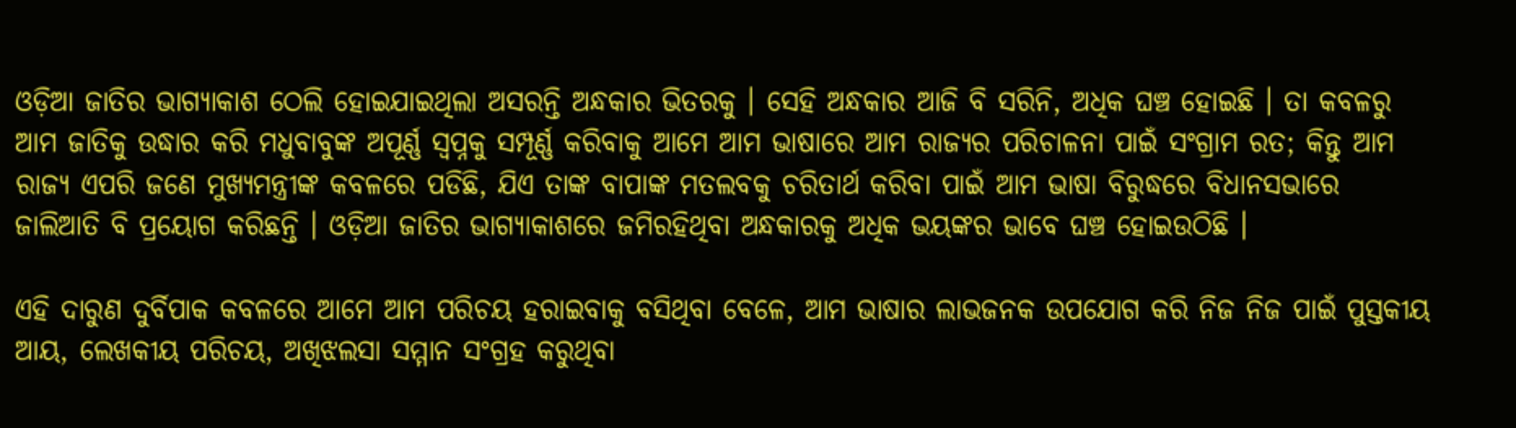ଓଡ଼ିଆ ଜାତିର ଭାଗ୍ୟାକାଶ ଠେଲି ହୋଇଯାଇଥିଲା ଅସରନ୍ତି ଅନ୍ଧକାର ଭିତରକୁ । ସେହି ଅନ୍ଧକାର ଆଜି ବି ସରିନି, ଅଧିକ ଘଞ୍ଚ ହୋଇଛି । ତା କବଳରୁ ଆମ ଜାତିକୁ ଉଦ୍ଧାର କରି ମଧୁବାବୁଙ୍କ ଅପୂର୍ଣ୍ଣ ସ୍ବପ୍ନକୁ ସମ୍ପୂର୍ଣ୍ଣ କରିବାକୁ ଆମେ ଆମ ଭାଷାରେ ଆମ ରାଜ୍ୟର ପରିଚାଳନା ପାଇଁ ସଂଗ୍ରାମ ରତ; କିନ୍ତୁ ଆମ ରାଜ୍ୟ ଏପରି ଜଣେ ମୁଖ୍ୟମନ୍ତ୍ରୀଙ୍କ କବଳରେ ପଡିଛି, ଯିଏ ତାଙ୍କ ବାପାଙ୍କ ମତଲବକୁ ଚରିତାର୍ଥ କରିବା ପାଇଁ ଆମ ଭାଷା ବିରୁଦ୍ଧରେ ବିଧାନସଭାରେ ଜାଲିଆତି ବି ପ୍ରୟୋଗ କରିଛନ୍ତି । ଓଡ଼ିଆ ଜାତିର ଭାଗ୍ୟାକାଶରେ ଜମିରହିଥିବା ଅନ୍ଧକାରକୁ ଅଧିକ ଭୟଙ୍କର ଭାବେ ଘଞ୍ଚ ହୋଇଉଠିଛି ।

ଏହି ଦାରୁଣ ଦୁର୍ବିପାକ କବଳରେ ଆମେ ଆମ ପରିଚୟ ହରାଇବାକୁ ବସିଥିବା ବେଳେ, ଆମ ଭାଷାର ଲାଭଜନକ ଉପଯୋଗ କରି ନିଜ ନିଜ ପାଇଁ ପୁସ୍ତକୀୟ ଆୟ, ଲେଖକୀୟ ପରିଚୟ, ଅଖିଝଲସା ସମ୍ମାନ ସଂଗ୍ରହ କରୁଥିବା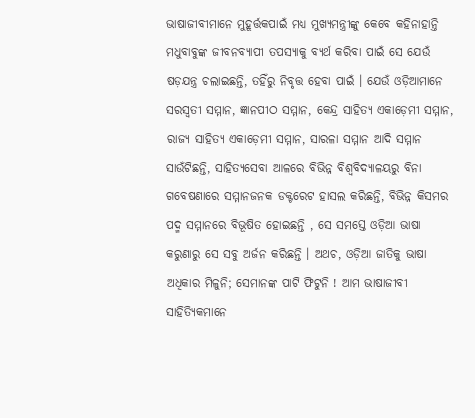ଭାଷାଜୀବୀମାନେ ମୁହୂର୍ତ୍ତକପାଇଁ ମଧ୍ୟ ମୁଖ୍ୟମନ୍ତ୍ରୀଙ୍କୁ କେବେ କହିନାହାନ୍ତି ମଧୁବାବୁଙ୍କ ଜୀବନବ୍ୟାପୀ ତପସ୍ୟାକୁ ବ୍ୟର୍ଥ କରିବା ପାଇଁ ସେ ଯେଉଁ ଷଡ଼ଯନ୍ତ୍ର ଚଲାଇଛନ୍ତି, ତହିଁରୁ ନିବୃତ୍ତ ହେବା ପାଇଁ । ଯେଉଁ ଓଡ଼ିଆମାନେ ସରସ୍ଵତୀ ସମ୍ମାନ, ଜ୍ଞାନପୀଠ ସମ୍ମାନ, କେନ୍ଦ୍ର ସାହିତ୍ୟ ଏକାଡ଼େମୀ ସମ୍ମାନ, ରାଜ୍ୟ ସାହିତ୍ୟ ଏକାଡ଼େମୀ ସମ୍ମାନ, ସାରଳା ସମ୍ମାନ ଆଦି ସମ୍ମାନ ସାଉଁଟିଛନ୍ତି, ସାହିତ୍ୟସେବା ଆଳରେ ବିଭିନ୍ନ ବିଶ୍ଵବିଦ୍ୟାଳୟରୁ ବିନା ଗବେଷଣାରେ ସମ୍ମାନଜନକ ଡକ୍ଟରେଟ ହାସଲ କରିଛନ୍ତି, ବିଭିନ୍ନ କିସମର ପଦ୍ମ ସମ୍ମାନରେ ବିଭୂଷିତ ହୋଇଛନ୍ତି , ସେ ସମସ୍ତେ ଓଡ଼ିଆ ଭାଷା କରୁଣାରୁ ସେ ସବୁ ଅର୍ଜନ କରିଛନ୍ତି । ଅଥଚ, ଓଡ଼ିଆ ଜାତିକୁ ଭାଷା ଅଧିକାର ମିଳୁନି; ସେମାନଙ୍କ ପାଟି ଫିଟୁନି ! ଆମ ଭାଷାଜୀବୀ ସାହିତ୍ୟିକମାନେ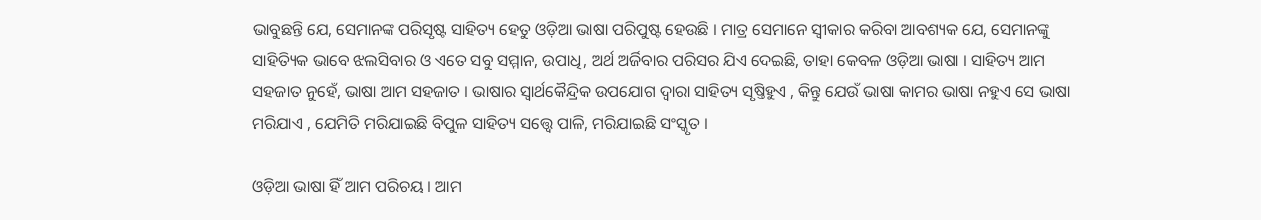ଭାବୁଛନ୍ତି ଯେ, ସେମାନଙ୍କ ପରିସୃଷ୍ଟ ସାହିତ୍ୟ ହେତୁ ଓଡ଼ିଆ ଭାଷା ପରିପୁଷ୍ଟ ହେଉଛି । ମାତ୍ର ସେମାନେ ସ୍ଵୀକାର କରିବା ଆବଶ୍ୟକ ଯେ, ସେମାନଙ୍କୁ ସାହିତ୍ୟିକ ଭାବେ ଝଲସିବାର ଓ ଏତେ ସବୁ ସମ୍ମାନ, ଉପାଧି, ଅର୍ଥ ଅର୍ଜିବାର ପରିସର ଯିଏ ଦେଇଛି, ତାହା କେବଳ ଓଡ଼ିଆ ଭାଷା । ସାହିତ୍ୟ ଆମ ସହଜାତ ନୁହେଁ, ଭାଷା ଆମ ସହଜାତ । ଭାଷାର ସ୍ଵାର୍ଥକୈନ୍ଦ୍ରିକ ଉପଯୋଗ ଦ୍ଵାରା ସାହିତ୍ୟ ସୃଷ୍ତିହୁଏ , କିନ୍ତୁ ଯେଉଁ ଭାଷା କାମର ଭାଷା ନହୁଏ ସେ ଭାଷା ମରିଯାଏ , ଯେମିତି ମରିଯାଇଛି ବିପୁଳ ସାହିତ୍ୟ ସତ୍ତ୍ୱେ ପାଳି, ମରିଯାଇଛି ସଂସ୍କୃତ ।

ଓଡ଼ିଆ ଭାଷା ହିଁ ଆମ ପରିଚୟ । ଆମ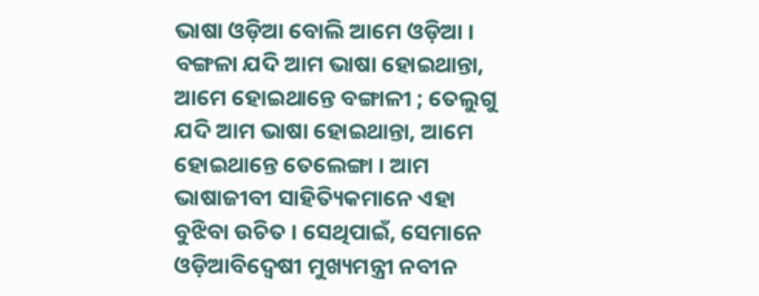ଭାଷା ଓଡ଼ିଆ ବୋଲି ଆମେ ଓଡ଼ିଆ । ବଙ୍ଗଳା ଯଦି ଆମ ଭାଷା ହୋଇଥାନ୍ତା, ଆମେ ହୋଇଥାନ୍ତେ ବଙ୍ଗାଳୀ ; ତେଲୁଗୁ ଯଦି ଆମ ଭାଷା ହୋଇଥାନ୍ତା, ଆମେ ହୋଇଥାନ୍ତେ ତେଲେଙ୍ଗା । ଆମ ଭାଷାଜୀବୀ ସାହିତ୍ୟିକମାନେ ଏହା ବୁଝିବା ଉଚିତ । ସେଥିପାଇଁ, ସେମାନେ ଓଡ଼ିଆବିଦ୍ଵେଷୀ ମୁଖ୍ୟମନ୍ତ୍ରୀ ନବୀନ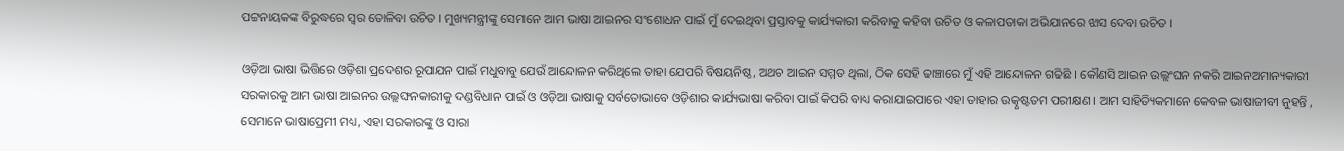ପଟ୍ଟନାୟକଙ୍କ ବିରୁଦ୍ଧରେ ସ୍ଵର ତୋଳିବା ଉଚିତ । ମୁଖ୍ୟମନ୍ତ୍ରୀଙ୍କୁ ସେମାନେ ଆମ ଭାଷା ଆଇନର ସଂଶୋଧନ ପାଇଁ ମୁଁ ଦେଇଥିବା ପ୍ରସ୍ତାବକୁ କାର୍ଯ୍ୟକାରୀ କରିବାକୁ କହିବା ଉଚିତ ଓ କଳାପତାକା ଅଭିଯାନରେ ଝାସ ଦେବା ଉଚିତ ।

ଓଡ଼ିଆ ଭାଷା ଭିତ୍ତିରେ ଓଡ଼ିଶା ପ୍ରଦେଶର ରୂପାଯନ ପାଇଁ ମଧୁବାବୁ ଯେଉଁ ଆନ୍ଦୋଳନ କରିଥିଲେ ତାହା ଯେପରି ବିଷୟନିଷ୍ଠ, ଅଥଚ ଆଇନ ସମ୍ମତ ଥିଲା, ଠିକ ସେହି ଢାଞ୍ଚାରେ ମୁଁ ଏହି ଆନ୍ଦୋଳନ ଗଢିଛି । କୌଣସି ଆଇନ ଉଲ୍ଲଂଘନ ନକରି ଆଇନଅମାନ୍ୟକାରୀ ସରକାରକୁ ଆମ ଭାଷା ଆଇନର ଉଲ୍ଲଙ୍ଘନକାରୀକୁ ଦଣ୍ଡବିଧାନ ପାଇଁ ଓ ଓଡ଼ିଆ ଭାଷାକୁ ସର୍ବତୋଭାବେ ଓଡ଼ିଶାର କାର୍ଯ୍ୟଭାଷା କରିବା ପାଇଁ କିପରି ବାଧ୍ୟ କରାଯାଇପାରେ ଏହା ତାହାର ଉତ୍କୃଷ୍ଟତମ ପରୀକ୍ଷଣ । ଆମ ସାହିତ୍ୟିକମାନେ କେବଳ ଭାଷାଜୀବୀ ନୁହନ୍ତି , ସେମାନେ ଭାଷାପ୍ରେମୀ ମଧ୍ୟ, ଏହା ସରକାରଙ୍କୁ ଓ ସାରା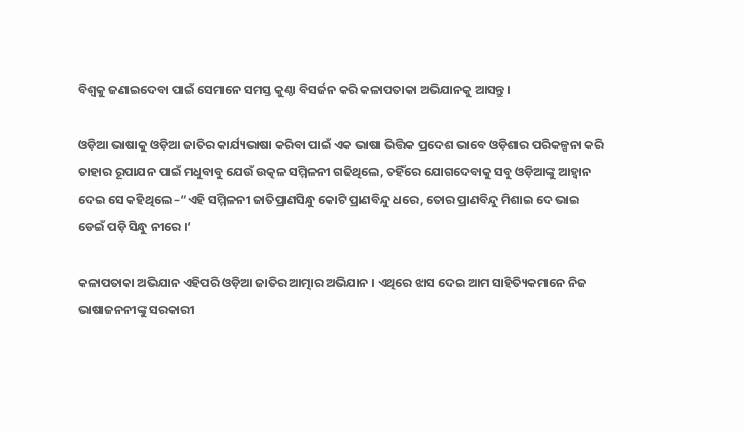ବିଶ୍ଵକୁ ଜଣାଇଦେବା ପାଇଁ ସେମାନେ ସମସ୍ତ କୁଣ୍ଠା ବିସର୍ଜନ କରି କଳାପତାକା ଅଭିଯାନକୁ ଆସନ୍ତୁ ।

ଓଡ଼ିଆ ଭାଷାକୁ ଓଡ଼ିଆ ଜାତିର କାର୍ଯ୍ୟଭାଷା କରିବା ପାଇଁ ଏକ ଭାଷା ଭିତ୍ତିକ ପ୍ରଦେଶ ଭାବେ ଓଡ଼ିଶାର ପରିକଳ୍ପନା କରି ତାହାର ରୂପାଯନ ପାଇଁ ମଧୁବାବୁ ଯେଉଁ ଉତ୍କଳ ସମ୍ମିଳନୀ ଗଢିଥିଲେ, ତହିଁରେ ଯୋଗଦେବାକୁ ସବୁ ଓଡ଼ିଆଙ୍କୁ ଆହ୍ଵାନ ଦେଇ ସେ କହିଥିଲେ –“ଏହି ସମ୍ମିଳନୀ ଜାତିପ୍ରାଣସିନ୍ଧୁ କୋଟି ପ୍ରାଣବିନ୍ଦୁ ଧରେ, ତୋର ପ୍ରାଣବିନ୍ଦୁ ମିଶାଇ ଦେ ଭାଇ ଡେଇଁ ପଡ଼ି ସିନ୍ଧୁ ନୀରେ ।‘

କଳାପତାକା ଅଭିଯାନ ଏହିପରି ଓଡ଼ିଆ ଜାତିର ଆତ୍ମାର ଅଭିଯାନ । ଏଥିରେ ଝାସ ଦେଇ ଆମ ସାହିତ୍ୟିକମାନେ ନିଜ ଭାଷାଜନନୀଙ୍କୁ ସରକାରୀ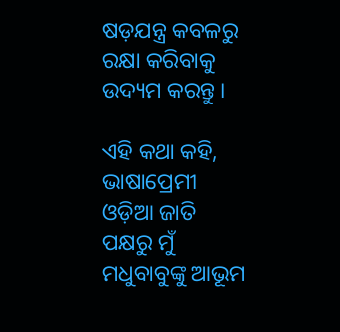ଷଡ଼ଯନ୍ତ୍ର କବଳରୁ ରକ୍ଷା କରିବାକୁ ଉଦ୍ୟମ କରନ୍ତୁ ।

ଏହି କଥା କହି, ଭାଷାପ୍ରେମୀ ଓଡ଼ିଆ ଜାତି ପକ୍ଷରୁ ମୁଁ ମଧୁବାବୁଙ୍କୁ ଆଭୂମ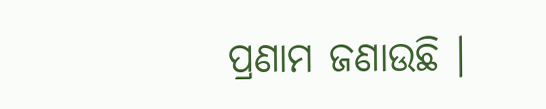ପ୍ରଣାମ ଜଣାଉଛି ।